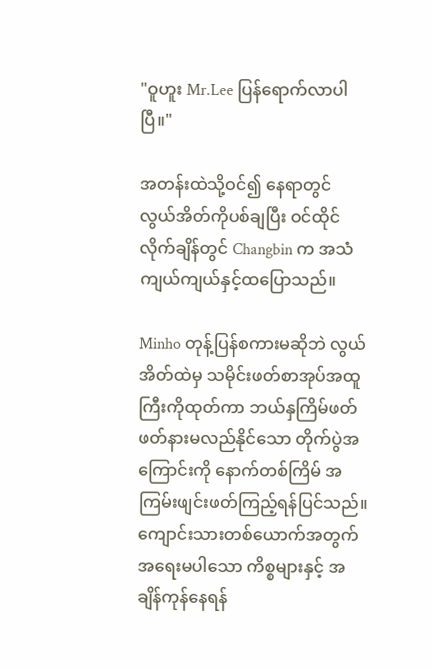"ဝူဟူး Mr.Lee ပြန်ရောက်လာပါပြီ။"

အတန်းထဲသို့ဝင်၍ နေရာတွင် လွယ်အိတ်ကိုပစ်ချပြီး ဝင်ထိုင်လိုက်ချိန်တွင် Changbin က အသံကျယ်ကျယ်နှင့်ထပြောသည်။

Minho တုန့်ပြန်စကားမဆိုဘဲ လွယ်အိတ်ထဲမှ သမိုင်းဖတ်စာအုပ်အထူကြီးကိုထုတ်ကာ ဘယ်နှကြိမ်ဖတ်ဖတ်နားမလည်နိုင်သော တိုက်ပွဲအကြောင်းကို နောက်တစ်ကြိမ် အကြမ်းဖျင်းဖတ်ကြည့်ရန်ပြင်သည်။ ကျောင်းသားတစ်ယောက်အတွက်အရေးမပါသော ကိစ္စများနှင့် အချိန်ကုန်နေရန်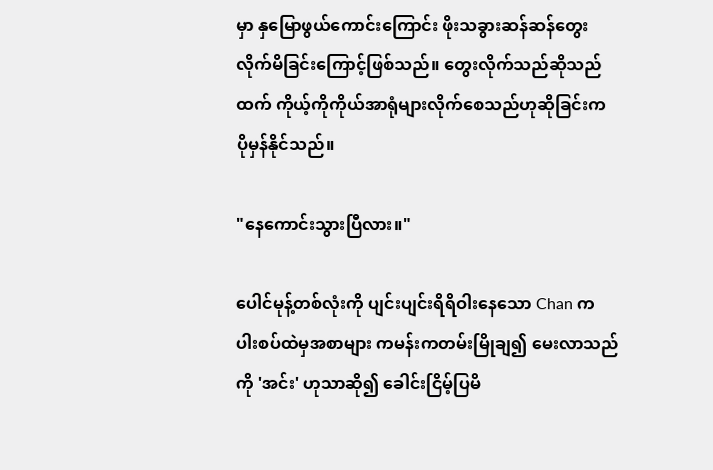မှာ နှမြောဖွယ်ကောင်းကြောင်း ဖိုးသခွားဆန်ဆန်တွေးလိုက်မိခြင်းကြောင့်ဖြစ်သည်။ တွေးလိုက်သည်ဆိုသည်ထက် ကိုယ့်ကိုကိုယ်အာရုံများလိုက်စေသည်ဟုဆိုခြင်းက ပိုမှန်နိုင်သည်။

"နေကောင်းသွားပြီလား။"

ပေါင်မုန့်တစ်လုံးကို ပျင်းပျင်းရိရိဝါးနေသော Chan က ပါးစပ်ထဲမှအစာများ ကမန်းကတမ်းမြိုချ၍ မေးလာသည်ကို 'အင်း' ဟုသာဆို၍ ခေါင်းငြိမ့်ပြမိ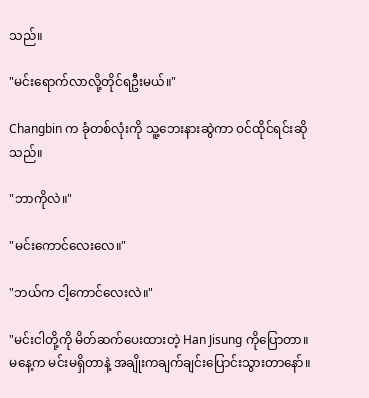သည်။

"မင်းရောက်လာလို့တိုင်ရဦးမယ်။"

Changbin က ခုံတစ်လုံးကို သူ့ဘေးနားဆွဲကာ ဝင်ထိုင်ရင်းဆိုသည်။

"ဘာကိုလဲ။"

"မင်းကောင်လေးလေ။"

"ဘယ်က ငါ့ကောင်လေးလဲ။"

"မင်းငါတို့ကို မိတ်ဆက်ပေးထားတဲ့ Han Jisung ကိုပြောတာ။ မနေ့က မင်းမရှိတာနဲ့ အချိုးကချက်ချင်းပြောင်းသွားတာနော်။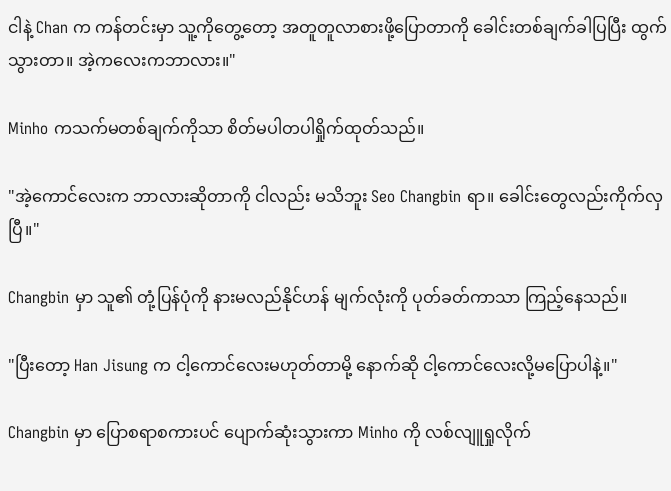ငါနဲ့ Chan က ကန်တင်းမှာ သူ့ကိုတွေ့တော့ အတူတူလာစားဖို့ပြောတာကို ခေါင်းတစ်ချက်ခါပြပြီး ထွက်သွားတာ။ အဲ့ကလေးကဘာလား။"

Minho ကသက်မတစ်ချက်ကိုသာ စိတ်မပါတပါရှိုက်ထုတ်သည်။

"အဲ့ကောင်လေးက ဘာလားဆိုတာကို ငါလည်း မသိဘူး Seo Changbin ရာ။ ခေါင်းတွေလည်းကိုက်လှပြီ။"

Changbin မှာ သူ၏ တုံ့ပြန်ပုံကို နားမလည်နိုင်ဟန် မျက်လုံးကို ပုတ်ခတ်ကာသာ ကြည့်နေသည်။

"ပြီးတော့ Han Jisung က ငါ့ကောင်လေးမဟုတ်တာမို့ နောက်ဆို ငါ့ကောင်လေးလို့မပြောပါနဲ့။"

Changbin မှာ ပြောစရာစကားပင် ပျောက်ဆုံးသွားကာ Minho ကို လစ်လျူရှုလိုက်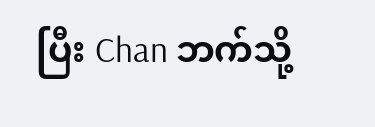ပြီး Chan ဘက်သို့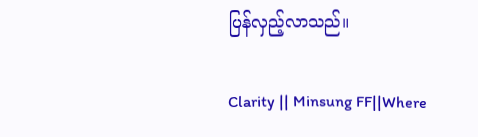ပြန်လှည့်လာသည်။

Clarity || Minsung FF||Where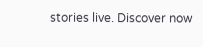stories live. Discover now